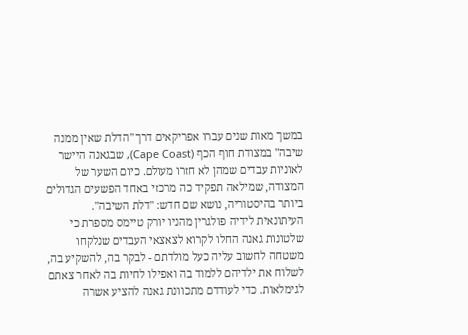במשך מאות שנים עברו אפריקאים דרך "הדלת שאין ממנה שיבה" במצודת חוף הכף (Cape Coast), שבגאנה היישר לאוניות עבדים שמהן לא חזרו מעולם. כיום השער של המצודה, שמילאה תפקיד כה מרכזי באחד הפשעים הגדולים ביותר בהיסטוריה, נושא שם חדש: "דלת השיבה".
העיתונאית לידיה פולגרין מהניו יורק טיימס מספרת כי שלטונות גאנה החלו לקרוא לצאצאי העבדים שנלקחו משטחה לחשוב עליה כעל מולדתם - לבקר בה, להשקיע בה, לשלוח את ילדיהם ללמוד בה ואפילו לחיות בה לאחר צאתם לגימלאות. כדי לעודדם מתכוונת גאנה להציע אשרה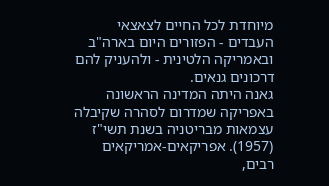מיוחדת לכל החיים לצאצאי העבדים - הפזורים היום בארה"ב ובאמריקה הלטינית - ולהעניק להם דרכונים גנאים.
גאנה היתה המדינה הראשונה באפריקה שמדרום לסהרה שקיבלה עצמאות מבריטניה בשנת תשי"ז (1957). אפריקאים-אמריקאים רבים,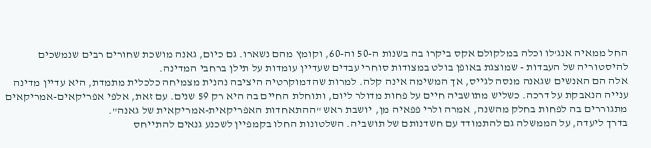החל ממאיה אנג'לו וכלה במלקולם אקס ביקרו בה בשנות ה-50 וה-60, וקומץ מהם נשארו. גם כיום, גאנה מושכת שחורים רבים שנמשכים להיסטוריה של העבדות - שמוצגת באופן בולט במצודות סוחרי עבדים שעדיין עומדות על תילן ברחבי המדינה.
אלה הם האנשים שגאנה מנסה לגייס, אך המשימה אינה קלה. למרות שהדמוקרטיה היציבה נהנית מצמיחה כלכלית מתמדת, היא עדיין מדינה ענייה הנאבקת על דרכה. כשליש מתושביה חיים על פחות מדולר ליום, ותוחלת החיים בה היא רק 59 שנים. עם זאת, אלפי אפריקאים-אמריקאים מתגוררים בה לפחות בחלק מהשנה, אמרה ולרי פפאיה מן, יושבת ראש "ההתאחדות האפריקאית-אמריקאית של גאנה".
בדרך ליעדה, על הממשלה גם להתמודד עם חשדנותם של תושביה. השלטונות החלו בקמפיין לשכנע גנאים להתייחס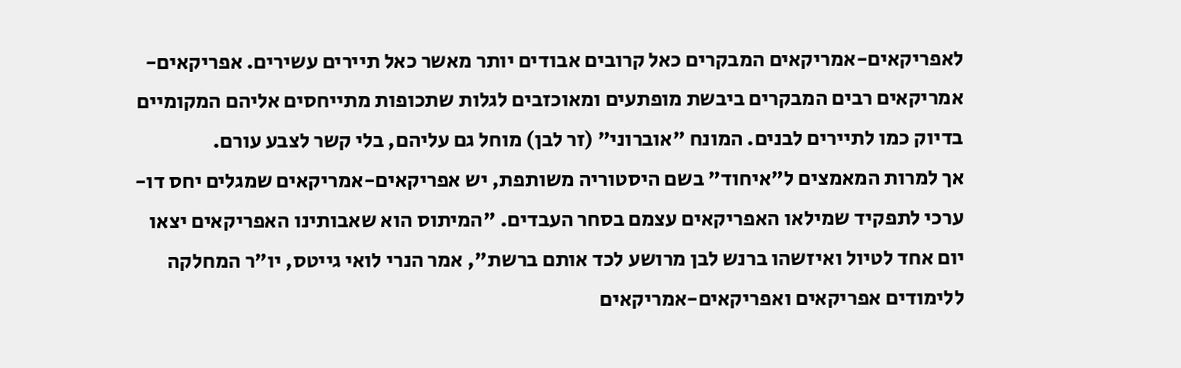לאפריקאים-אמריקאים המבקרים כאל קרובים אבודים יותר מאשר כאל תיירים עשירים. אפריקאים-אמריקאים רבים המבקרים ביבשת מופתעים ומאוכזבים לגלות שתכופות מתייחסים אליהם המקומיים בדיוק כמו לתיירים לבנים. המונח "אוברוני" (זר לבן) מוחל גם עליהם, בלי קשר לצבע עורם.
אך למרות המאמצים ל"איחוד" בשם היסטוריה משותפת, יש אפריקאים-אמריקאים שמגלים יחס דו-ערכי לתפקיד שמילאו האפריקאים עצמם בסחר העבדים. "המיתוס הוא שאבותינו האפריקאים יצאו יום אחד לטיול ואיזשהו ברנש לבן מרושע לכד אותם ברשת", אמר הנרי לואי גייטס, יו"ר המחלקה ללימודים אפריקאים ואפריקאים-אמריקאים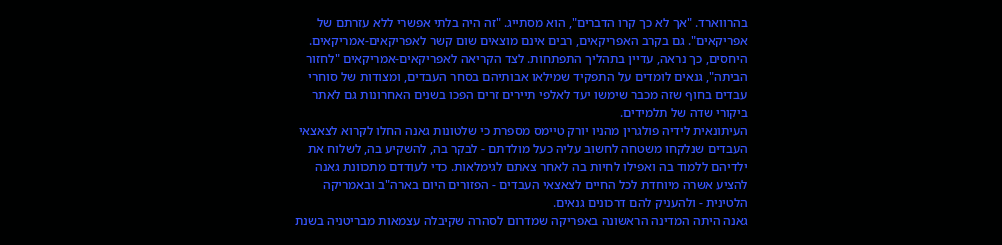בהרווארד. "אך לא כך קרו הדברים", הוא מסתייג. "זה היה בלתי אפשרי ללא עזרתם של אפריקאים". גם בקרב האפריקאים, רבים אינם מוצאים שום קשר לאפריקאים-אמריקאים.
היחסים, כך נראה, עדיין בתהליך התפתחות. לצד הקריאה לאפריקאים-אמריקאים "לחזור הביתה", גנאים לומדים על התפקיד שמילאו אבותיהם בסחר העבדים, ומצודות של סוחרי עבדים בחוף שזה מכבר שימשו יעד לאלפי תיירים זרים הפכו בשנים האחרונות גם לאתר ביקורי שדה של תלמידים.
העיתונאית לידיה פולגרין מהניו יורק טיימס מספרת כי שלטונות גאנה החלו לקרוא לצאצאי העבדים שנלקחו משטחה לחשוב עליה כעל מולדתם - לבקר בה, להשקיע בה, לשלוח את ילדיהם ללמוד בה ואפילו לחיות בה לאחר צאתם לגימלאות. כדי לעודדם מתכוונת גאנה להציע אשרה מיוחדת לכל החיים לצאצאי העבדים - הפזורים היום בארה"ב ובאמריקה הלטינית - ולהעניק להם דרכונים גנאים.
גאנה היתה המדינה הראשונה באפריקה שמדרום לסהרה שקיבלה עצמאות מבריטניה בשנת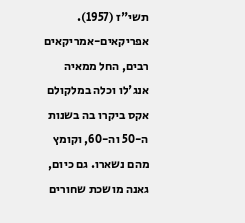תשי"ז (1957). אפריקאים-אמריקאים רבים, החל ממאיה אנג'לו וכלה במלקולם אקס ביקרו בה בשנות ה-50 וה-60, וקומץ מהם נשארו. גם כיום, גאנה מושכת שחורים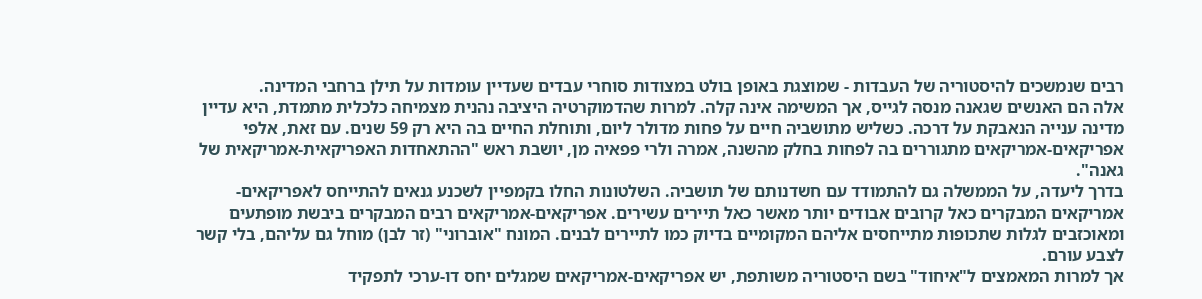רבים שנמשכים להיסטוריה של העבדות - שמוצגת באופן בולט במצודות סוחרי עבדים שעדיין עומדות על תילן ברחבי המדינה.
אלה הם האנשים שגאנה מנסה לגייס, אך המשימה אינה קלה. למרות שהדמוקרטיה היציבה נהנית מצמיחה כלכלית מתמדת, היא עדיין מדינה ענייה הנאבקת על דרכה. כשליש מתושביה חיים על פחות מדולר ליום, ותוחלת החיים בה היא רק 59 שנים. עם זאת, אלפי אפריקאים-אמריקאים מתגוררים בה לפחות בחלק מהשנה, אמרה ולרי פפאיה מן, יושבת ראש "ההתאחדות האפריקאית-אמריקאית של גאנה".
בדרך ליעדה, על הממשלה גם להתמודד עם חשדנותם של תושביה. השלטונות החלו בקמפיין לשכנע גנאים להתייחס לאפריקאים-אמריקאים המבקרים כאל קרובים אבודים יותר מאשר כאל תיירים עשירים. אפריקאים-אמריקאים רבים המבקרים ביבשת מופתעים ומאוכזבים לגלות שתכופות מתייחסים אליהם המקומיים בדיוק כמו לתיירים לבנים. המונח "אוברוני" (זר לבן) מוחל גם עליהם, בלי קשר לצבע עורם.
אך למרות המאמצים ל"איחוד" בשם היסטוריה משותפת, יש אפריקאים-אמריקאים שמגלים יחס דו-ערכי לתפקיד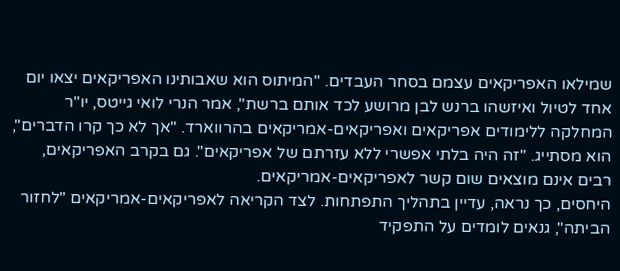שמילאו האפריקאים עצמם בסחר העבדים. "המיתוס הוא שאבותינו האפריקאים יצאו יום אחד לטיול ואיזשהו ברנש לבן מרושע לכד אותם ברשת", אמר הנרי לואי גייטס, יו"ר המחלקה ללימודים אפריקאים ואפריקאים-אמריקאים בהרווארד. "אך לא כך קרו הדברים", הוא מסתייג. "זה היה בלתי אפשרי ללא עזרתם של אפריקאים". גם בקרב האפריקאים, רבים אינם מוצאים שום קשר לאפריקאים-אמריקאים.
היחסים, כך נראה, עדיין בתהליך התפתחות. לצד הקריאה לאפריקאים-אמריקאים "לחזור הביתה", גנאים לומדים על התפקיד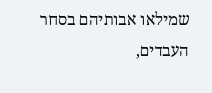שמילאו אבותיהם בסחר העבדים,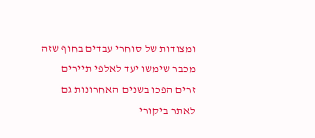ומצודות של סוחרי עבדים בחוף שזה מכבר שימשו יעד לאלפי תיירים זרים הפכו בשנים האחרונות גם לאתר ביקורי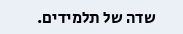שדה של תלמידים.